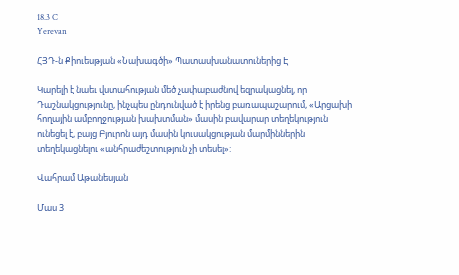18.3 C
Yerevan

ՀՅԴ‑ն Քիուեսթյան «Նախագծի» Պատասխանատուներից Է

Կարելի է նաեւ վստահության մեծ չափաբաժնով եզրակացնել, որ Դաշնակցությունը, ինչպես ընդունված է իրենց բառապաշարում, «Արցախի հողային ամբողջության խախտման» մասին բավարար տեղեկություն ունեցել է, բայց Բյուրոն այդ մասին կուսակցության մարմիններին տեղեկացնելու «անհրաժեշտություն չի տեսել»:

Վահրամ Աթանեսյան

Մաս 3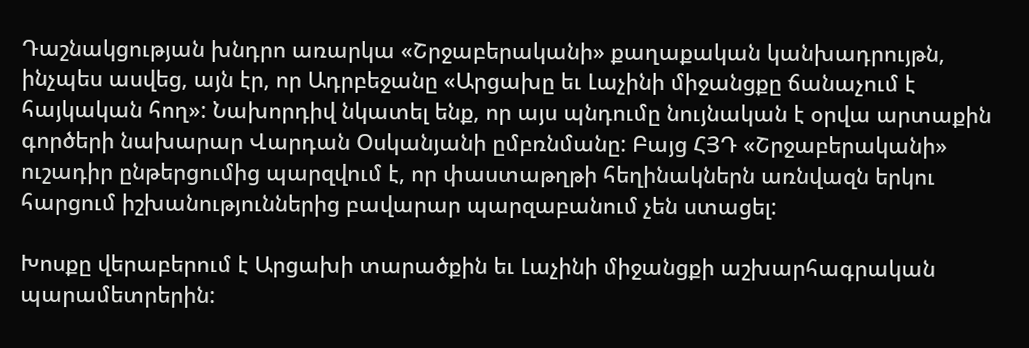Դաշնակցության խնդրո առարկա «Շրջաբերականի» քաղաքական կանխադրույթն, ինչպես ասվեց, այն էր, որ Ադրբեջանը «Արցախը եւ Լաչինի միջանցքը ճանաչում է հայկական հող»: Նախորդիվ նկատել ենք, որ այս պնդումը նույնական է օրվա արտաքին գործերի նախարար Վարդան Օսկանյանի ըմբռնմանը: Բայց ՀՅԴ «Շրջաբերականի» ուշադիր ընթերցումից պարզվում է, որ փաստաթղթի հեղինակներն առնվազն երկու հարցում իշխանություններից բավարար պարզաբանում չեն ստացել:

Խոսքը վերաբերում է Արցախի տարածքին եւ Լաչինի միջանցքի աշխարհագրական պարամետրերին: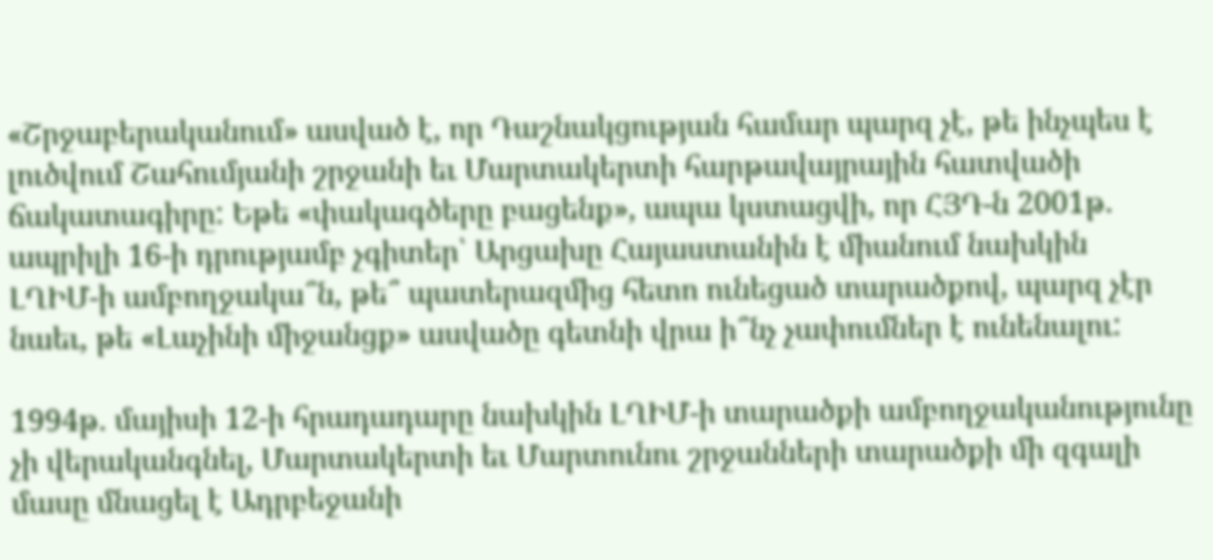«Շրջաբերականում» ասված է, որ Դաշնակցության համար պարզ չէ, թե ինչպես է լուծվում Շահումյանի շրջանի եւ Մարտակերտի հարթավայրային հատվածի ճակատագիրը: Եթե «փակագծերը բացենք», ապա կստացվի, որ ՀՅԴ‑ն 2001թ. ապրիլի 16‑ի դրությամբ չգիտեր՝ Արցախը Հայաստանին է միանում նախկին ԼՂԻՄ‑ի ամբողջակա՞ն, թե՞ պատերազմից հետո ունեցած տարածքով, պարզ չէր նաեւ, թե «Լաչինի միջանցք» ասվածը գետնի վրա ի՞նչ չափումներ է ունենալու:

1994թ. մայիսի 12‑ի հրադադարը նախկին ԼՂԻՄ‑ի տարածքի ամբողջականությունը չի վերականգնել, Մարտակերտի եւ Մարտունու շրջանների տարածքի մի զգալի մասը մնացել է Ադրբեջանի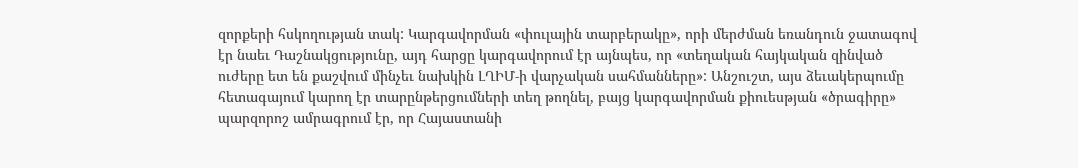զորքերի հսկողության տակ: Կարգավորման «փուլային տարբերակը», որի մերժման եռանդուն ջատագով էր նաեւ Դաշնակցությունը, այդ հարցը կարգավորում էր այնպես, որ «տեղական հայկական զինված ուժերը ետ են քաշվում մինչեւ նախկին ԼՂԻՄ‑ի վարչական սահմանները»: Անշուշտ, այս ձեւակերպումը հետագայում կարող էր տարընթերցումների տեղ թողնել, բայց կարգավորման քիուեսթյան «ծրագիրը» պարզորոշ ամրագրում էր, որ Հայաստանի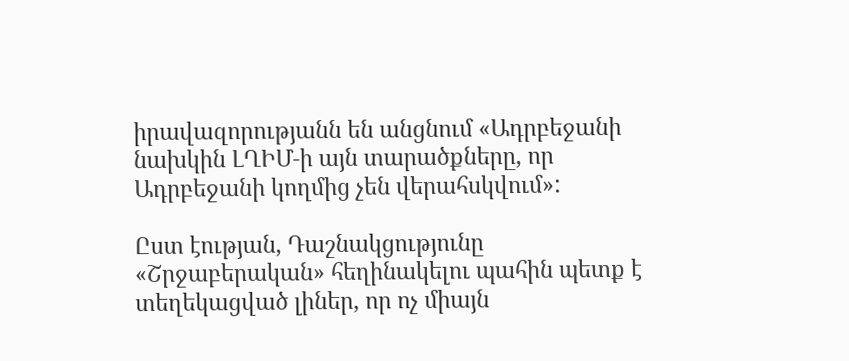իրավազորությանն են անցնում «Ադրբեջանի նախկին ԼՂԻՄ‑ի այն տարածքները, որ Ադրբեջանի կողմից չեն վերահսկվում»:

Ըստ էության, Դաշնակցությունը «Շրջաբերական» հեղինակելու պահին պետք է տեղեկացված լիներ, որ ոչ միայն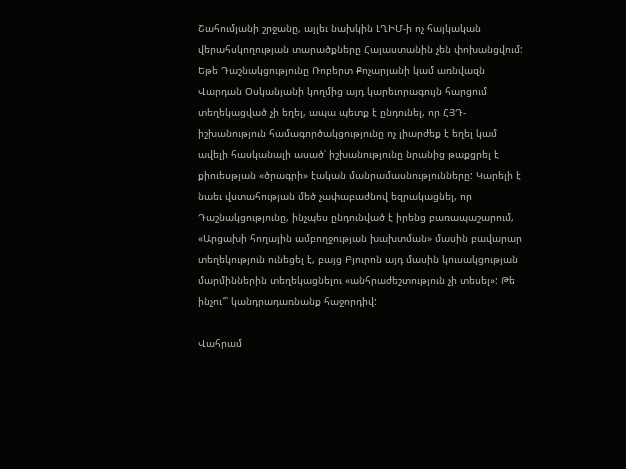Շահումյանի շրջանը, այլեւ նախկին ԼՂԻՄ‑ի ոչ հայկական վերահսկողության տարածքները Հայաստանին չեն փոխանցվում: Եթե Դաշնակցությունը Ռոբերտ Քոչարյանի կամ առնվազն Վարդան Օսկանյանի կողմից այդ կարեւորագույն հարցում տեղեկացված չի եղել, ապա պետք է ընդունել, որ ՀՅԴ-իշխանություն համագործակցությունը ոչ լիարժեք է եղել կամ ավելի հասկանալի ասած՝ իշխանությունը նրանից թաքցրել է քիուեսթյան «ծրագրի» էական մանրամասնությունները: Կարելի է նաեւ վստահության մեծ չափաբաժնով եզրակացնել, որ Դաշնակցությունը, ինչպես ընդունված է իրենց բառապաշարում, «Արցախի հողային ամբողջության խախտման» մասին բավարար տեղեկություն ունեցել է, բայց Բյուրոն այդ մասին կուսակցության մարմիններին տեղեկացնելու «անհրաժեշտություն չի տեսել»: Թե ինչու՞՝ կանդրադառնանք հաջորդիվ:

Վահրամ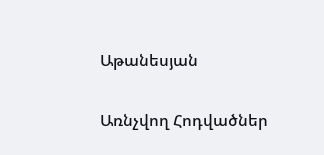Աթանեսյան

Առնչվող Հոդվածներ